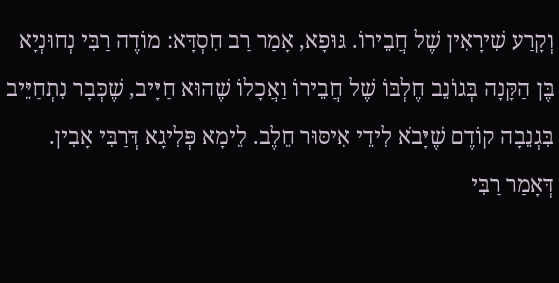וְקָרַע שִׁירָאִין שֶׁל חֲבֵירוֹ. גּוּפָא, אָמַר רַב חִסְדָּא: מוֹדֶה רַבִּי נְחוּנְיָא בֶּן הַקָּנָה בְּגוֹנֵב חֶלְבּוֹ שֶׁל חֲבֵירוֹ וַאֲכָלוֹ שֶׁהוּא חַיָּיב, שֶׁכְּבָר נִתְחַיֵּיב בִּגְנֵבָה קוֹדֶם שֶׁיָּבֹא לִידֵי אִיסּוּר חֵלֶב. לֵימָא פְּלִיגָא דְּרַבִּי אָבִין. דְּאָמַר רַבִּי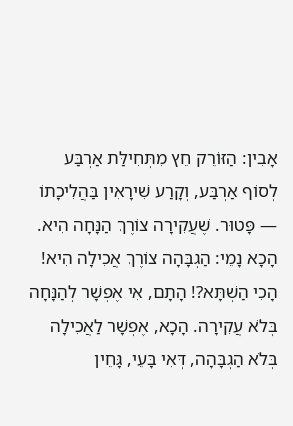אָבִין: הַזּוֹרֵק חֵץ מִתְּחִילַּת אַרְבַּע לְסוֹף אַרְבַּע, וְקָרַע שִׁירָאִין בַּהֲלִיכָתוֹ — פָּטוּר. שֶׁעֲקִירָה צוֹרֶךְ הַנָּחָה הִיא. הָכָא נָמֵי: הַגְבָּהָה צוֹרֶךְ אֲכִילָה הִיא! הָכִי הַשְׁתָּא?! הָתָם, אִי אֶפְשָׁר לְהַנָּחָה בְּלֹא עֲקִירָה. הָכָא, אֶפְשָׁר לַאֲכִילָה בְּלֹא הַגְבָּהָה, דְּאִי בָּעֵי, גָּחֵין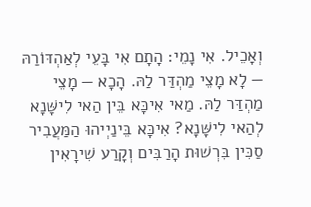וְאָכֵיל. אִי נָמֵי: הָתָם אִי בָּעֵי לְאַהְדּוֹרַהּ — לָא מָצֵי מַהְדַּר לַהּ. הָכָא — מָצֵי מַהְדַּר לַהּ. מַאי אִיכָּא בֵּין הַאי לִישָּׁנָא לְהַאי לִישָּׁנָא? אִיכָּא בֵּינַיְיהוּ הַמַּעֲבִיר סַכִּין בִּרְשׁוּת הָרַבִּים וְקָרַע שִׁירָאִין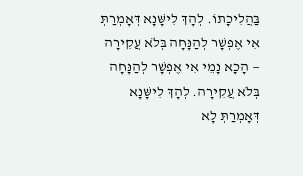בַּהֲלִיכָתוֹ. לְהָךְ לִישָּׁנָא דְּאָמְרַתְּ אִי אֶפְשָׁר לְהַנָּחָה בְּלֹא עֲקִירָה — הָכָא נָמֵי אִי אֶפְשָׁר לְהַנָּחָה בְּלֹא עֲקִירָה. לְהָךְ לִישָּׁנָא דְּאָמְרַתְּ לָא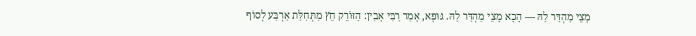מָצֵי מַהְדַּר לַהּ — הָכָא מָצֵי מַהְדַּר לַהּ. גּוּפָא, אָמַר רַבִּי אָבִין: הַזּוֹרֵק חֵץ מִתְּחִלַּת אַרְבַּע לְסוֹף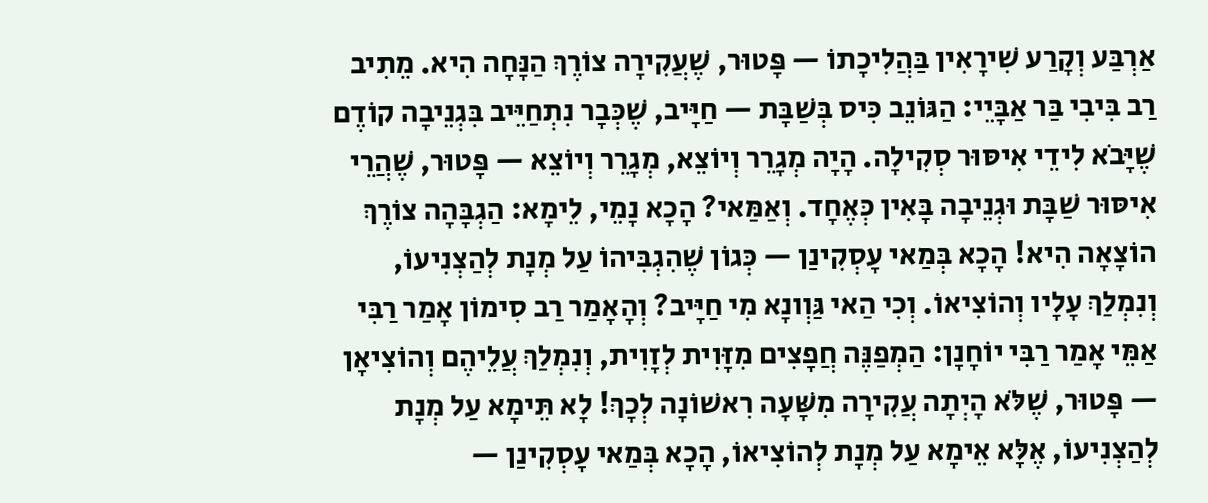אַרְבַּע וְקָרַע שִׁירָאִין בַּהֲלִיכָתוֹ — פָּטוּר, שֶׁעֲקִירָה צוֹרֶךְ הַנָּחָה הִיא. מֵתִיב רַב בִּיבִי בַּר אַבָּיֵי: הַגּוֹנֵב כִּיס בְּשַׁבָּת — חַיָּיב, שֶׁכְּבָר נִתְחַיֵּיב בִּגְנֵיבָה קוֹדֶם שֶׁיָּבֹא לִידֵי אִיסּוּר סְקִילָה. הָיָה מְגָרֵר וְיוֹצֵא, מְגָרֵר וְיוֹצֵא — פָּטוּר, שֶׁהֲרֵי אִיסּוּר שַׁבָּת וּגְנֵיבָה בָּאִין כְּאֶחָד. וְאַמַּאי? הָכָא נָמֵי, לֵימָא: הַגְבָּהָה צוֹרֶךְ הוֹצָאָה הִיא! הָכָא בְּמַאי עָסְקִינַן — כְּגוֹן שֶׁהִגְבִּיהוֹ עַל מְנָת לְהַצְנִיעוֹ, וְנִמְלַךְ עָלָיו וְהוֹצִיאוֹ. וְכִי הַאי גַּוְונָא מִי חַיָּיב? וְהָאָמַר רַב סִימוֹן אָמַר רַבִּי אַמֵּי אָמַר רַבִּי יוֹחָנָן: הַמְפַנֶּה חֲפָצִים מִזָּוִית לְזָוִית, וְנִמְלַךְ עֲלֵיהֶם וְהוֹצִיאָן — פָּטוּר, שֶׁלֹּא הָיְתָה עֲקִירָה מִשָּׁעָה רִאשׁוֹנָה לְכָךְ! לָא תֵּימָא עַל מְנָת לְהַצְנִיעוֹ, אֶלָּא אֵימָא עַל מְנָת לְהוֹצִיאוֹ, הָכָא בְּמַאי עָסְקִינַן —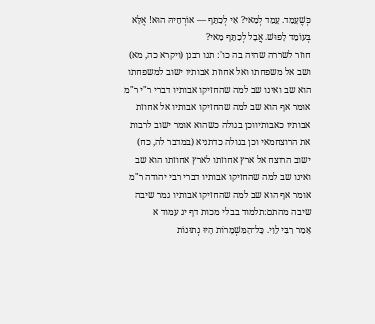כְּשֶׁעָמַד. עָמַד לְמַאי? אִי לְכַתֵּף — אוֹרְחֵיהּ הוּא! אֶלָּא בְּעוֹמֵד לָפוּשׁ. אֲבָל לְכַתֵּף מַאי?
חוזר לשררה שהיה בה כו': תנו רבנן (ויקרא כה, מא) ושב אל משפחתו ואל אחוזת אבותיו ישוב למשפחתו הוא שב ואינו שב למה שהחזיקו אבותיו דברי ר"י ר"מ אומר אף הוא שב למה שהחזיקו אבותיו אל אחוזת אבותיו כאבותיווכן בגולה כשהוא אומר ישוב לרבות את הרוצחמאי וכן בגולה כדתניא (במדבר לה, כח) ישוב הרוצח אל ארץ אחוזתו לארץ אחוזתו הוא שב ואינו שב למה שהחזיקו אבותיו דברי רבי יהודה ר"מ אומר אף הוא שב למה שהחזיקו אבותיו גמר שיבה שיבה מהתם:תלמוד בבלי מכות דף יג עמוד א
אָמַר רִבִּי לֵוִי. כָּל־הַמִּשְׁמָרוֹת הָיוּ נְתוּנוֹת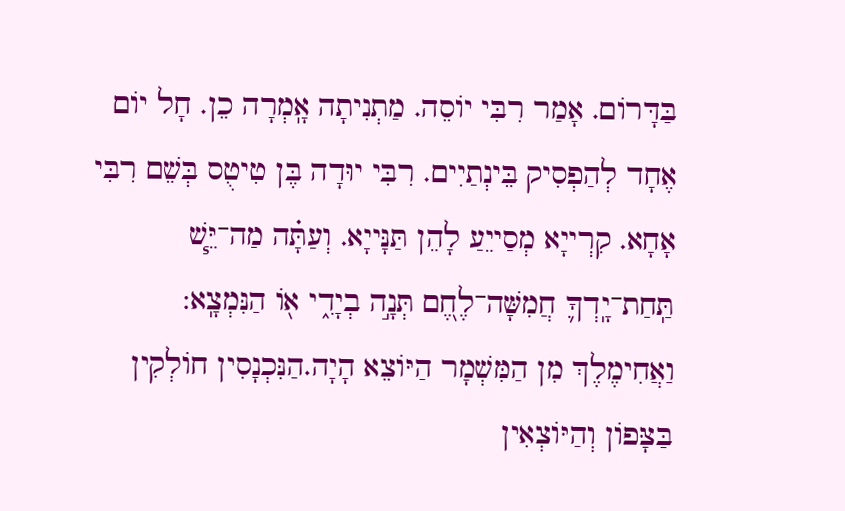בַּדָּרוֹם. אָמַר רִבִּי יוֹסֵה. מַתְנִיתָה אָֽמְרָה כֵן. חָל יוֹם אֶחָד לְהַפְסִיק בֵּינְתַיִים. רִבִּי יוּדָה בֶּן טִיטֻס בְּשֵׁם רִבִּי אָחָא. קִרְייָא מְסַייֵעַ לָהֵן תַּנָּייָא. וְעַתָּ֗ה מַה־יֵּ֧שׁ תַּֽחַת־יָֽדְךָ֛ חֲמִשָּׁה־לֶחֶ֭ם תְּנָ֣ה בְיָדִ֑י א֖וֹ הַנִּמְצָֽא: וַאֲחִימֶלֶךְ מִן הַמִּשְׁמָר הַיּוֹצֵא הָיָה.הַנִּכְנָסִין חוֹלְקִין בַּצָּפוֹן וְהַיּוֹצְאִין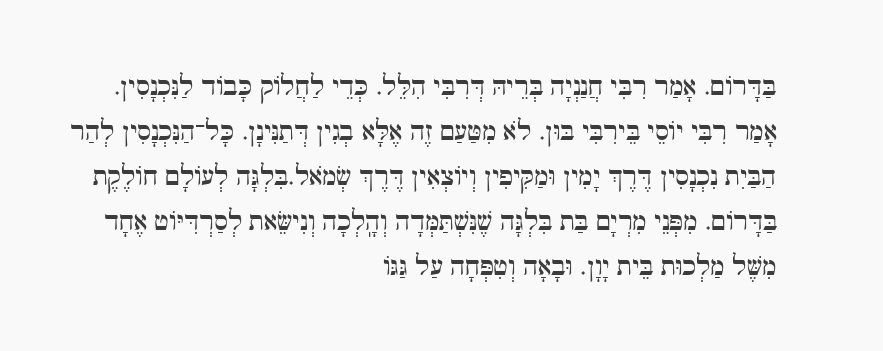בַּדָּרוֹם. אָמַר רִבִּי חֲנַנְיָה בְּרֵיהּ דְּרִבִּי הִלֵּל. כְּדֵי לַחֲלוֹק כָּבוֹד לַנִּכְנָסִין. אָמַר רִבִּי יוֹסֵי בֵּירִבִּי בּוּן. לֹא מִטַּעַם זֶה אֶלָּא בְגִין דְּתַנִּינָן. כָּל־הַנִּכְנָסִין לְהַר הַבַּיִת נִכְנָסִין דֶּרֶךְ יָמִין וּמַקִּיפִין וְיוֹצְאִין דֶּרֶךְ שְׂמֹאל.בִּלְגָּה לְעוֹלָם חוֹלֶקֶת בַּדָּרוֹם. מִפְּנֵי מִרְיָם בַּת בִּלְגָּה שֶׁנִּשְׁתַּמְּדָה וְהָֽלְכָה וְנִישֵּׂאת לְסַרְדִּיּוֹט אֶחָד מִשֶּׁל מַלְכוּת בֵּית יָוָן. וּבָאָה וְטִפְּחָה עַל גַּגּוֹ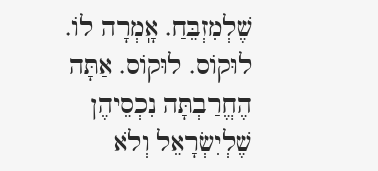שֶׁלְמִזְבֵּחַ. אָֽמְרָה לוֹ. לוּקוֹס. לוּקוֹס. אַתָּה הֶחֱרַבְתָּה נִכְסֵיהֶן שֶׁלְיִשְׂרָאֵל וְלֹא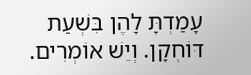עָמַדְתָּ לָהֶן בִּשְׁעַת דּוֹחְקָן. וְיֵשׁ אוֹמְרִים.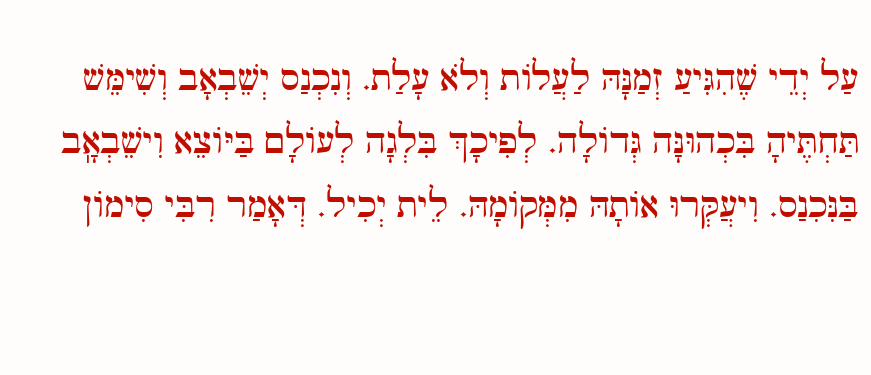עַל יְדֵי שֶׁהִגִּיעַ זְמַנָּהּ לַעֲלוֹת וְלֹא עָלַת. וְנִכְנַס יְשֵׁבְאָב וְשִׁימֵּשׁ תַּחְתֶּיהָ בִּכְהוּנָּה גְּדוֹלָה. לְפִיכָךְ בִּלְגָה לְעוֹלָם בַּיּוֹצֵא וִישֵׁבְאָֽב בַּנִּכִנַס. וִיעֲקְּרוּ אוֹתָהּ מִמְּקוֹמָהּ. לֵית יְכִיל. דְּאָמַר רִבִּי סִימוֹן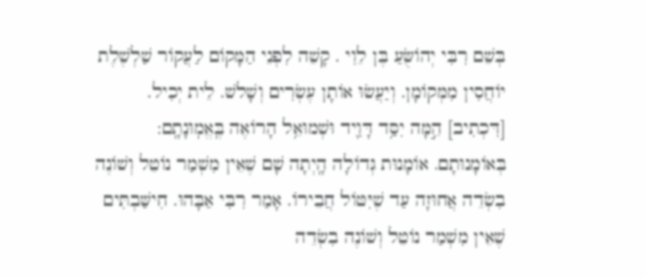בְּשֵׁם רִבִּי יְהוֹשֻּׂעַ בֶּן לֵוִי . קָשֵׁה לִפְנֵי הַמָּקוֹם לַעֲקוֹר שַׁלְשֶׁלֶת יוֹחֲסִין מִמְּקוֹמָן. וְיַעֲשׂוּ אוֹתָן עֶשְׂרִים וְשָׁלשׁ. לֵית יְכִיל. [דִּכְתִיב] הֵ֣מָּה יִסַּ֥ד דָּוִ֛יד וּשְׁמוּאֵ֥ל הָרוֹאֶה בֶּֽאֱמֽוּנָתָֽם: בְּאוֹמָנוּתָם. אוֹמָנוּת גְּדוֹלָה הָֽיְתָה שָׁם שֶׁאֵין מִשְׁמַר נוֹטֵל וְשׁוֹנֶה בִשְׂדֵה אֲחוּזָה עַד שֶׁיִּטּוֹל חֲבֵירוֹ. אָמַר רִבִּי אַבָּהוּ. חִישַּׁבְתִּים שֶׁאֵין מִשְׁמַר נוֹטֵל וְשׁוֹנֶה בִשְׂדֵה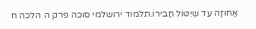אֲחוּזָה עַד שֶׁיִּטּוֹל חֲבֵירוֹ.תלמוד ירושלמי סוכה פרק ה הלכה ח